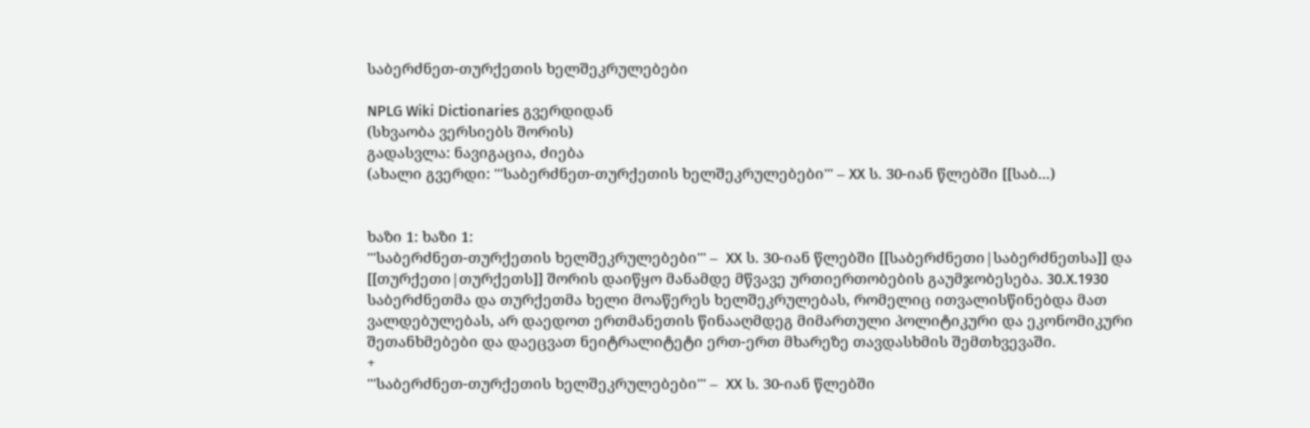საბერძნეთ-თურქეთის ხელშეკრულებები

NPLG Wiki Dictionaries გვერდიდან
(სხვაობა ვერსიებს შორის)
გადასვლა: ნავიგაცია, ძიება
(ახალი გვერდი: '''საბერძნეთ-თურქეთის ხელშეკრულებები''' – XX ს. 30-იან წლებში [[საბ...)


ხაზი 1: ხაზი 1:
'''საბერძნეთ-თურქეთის ხელშეკრულებები''' –  XX ს. 30-იან წლებში [[საბერძნეთი|საბერძნეთსა]] და [[თურქეთი|თურქეთს]] შორის დაიწყო მანამდე მწვავე ურთიერთობების გაუმჯობესება. 30.X.1930 საბერძნეთმა და თურქეთმა ხელი მოაწერეს ხელშეკრულებას, რომელიც ითვალისწინებდა მათ ვალდებულებას, არ დაედოთ ერთმანეთის წინააღმდეგ მიმართული პოლიტიკური და ეკონომიკური შეთანხმებები და დაეცვათ ნეიტრალიტეტი ერთ-ერთ მხარეზე თავდასხმის შემთხვევაში.
+
'''საბერძნეთ-თურქეთის ხელშეკრულებები''' –  XX ს. 30-იან წლებში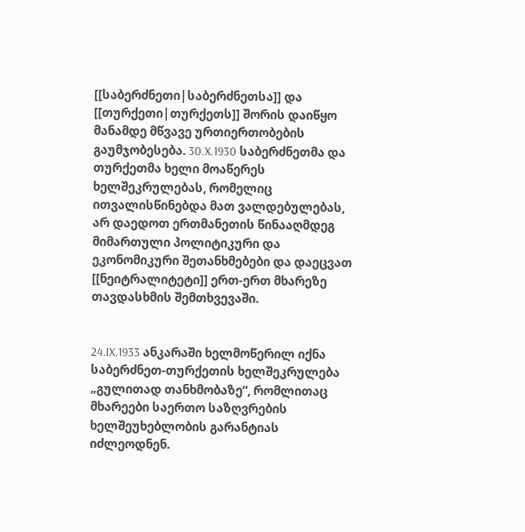[[საბერძნეთი|საბერძნეთსა]] და [[თურქეთი|თურქეთს]] შორის დაიწყო მანამდე მწვავე ურთიერთობების გაუმჯობესება. 30.X.1930 საბერძნეთმა და თურქეთმა ხელი მოაწერეს ხელშეკრულებას, რომელიც ითვალისწინებდა მათ ვალდებულებას, არ დაედოთ ერთმანეთის წინააღმდეგ მიმართული პოლიტიკური და ეკონომიკური შეთანხმებები და დაეცვათ [[ნეიტრალიტეტი]] ერთ-ერთ მხარეზე თავდასხმის შემთხვევაში.


24.IX.1933 ანკარაში ხელმოწერილ იქნა საბერძნეთ-თურქეთის ხელშეკრულება „გულითად თანხმობაზე“, რომლითაც მხარეები საერთო საზღვრების ხელშეუხებლობის გარანტიას იძლეოდნენ.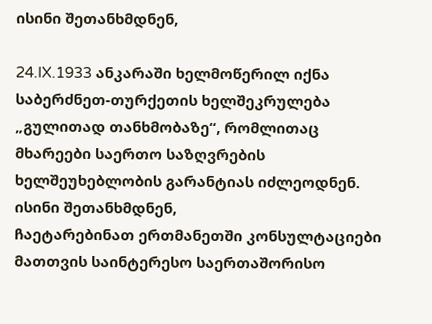ისინი შეთანხმდნენ,

24.IX.1933 ანკარაში ხელმოწერილ იქნა საბერძნეთ-თურქეთის ხელშეკრულება „გულითად თანხმობაზე“, რომლითაც მხარეები საერთო საზღვრების ხელშეუხებლობის გარანტიას იძლეოდნენ. ისინი შეთანხმდნენ,
ჩაეტარებინათ ერთმანეთში კონსულტაციები მათთვის საინტერესო საერთაშორისო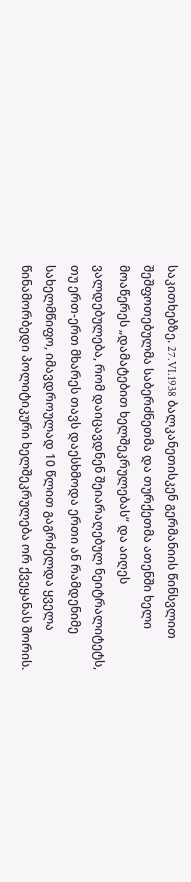საკითხებზე. 27.VI.1938 ბალკანეთისკენ გერმანიის წინსვლით შეშფოთებულმა საბერძნეთმა და თურქეთმა ათენში ხელი მოაწერეს „დამატებით ხელშეკრულებას“ და აიღეს ვალდებულება, რომ დაიცავდნენ შეიარაღებულ ნეიტრალიტეტს, თუ ერთ-ერთ მხარეს თავს დაესხმოდა ერთი ან რამდენიმე სახელმწიფო, იმავდროულად 10 წლით გაგრძელდა ყველა წინამორბედი პოლიტიკური ხელშეკრულება ორ ქვეყანას შორის.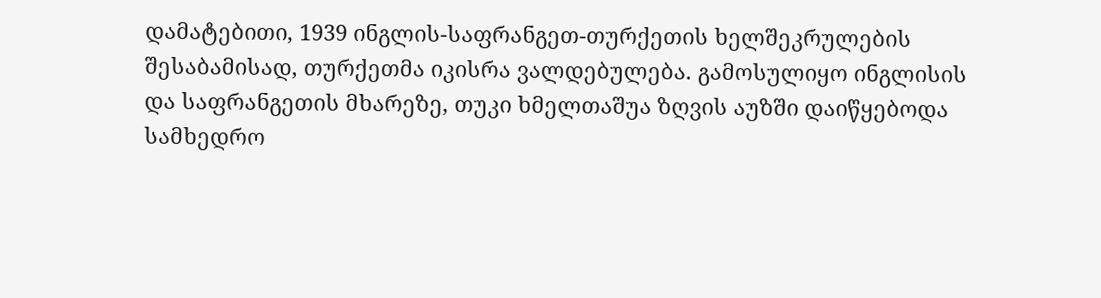დამატებითი, 1939 ინგლის-საფრანგეთ-თურქეთის ხელშეკრულების შესაბამისად, თურქეთმა იკისრა ვალდებულება. გამოსულიყო ინგლისის და საფრანგეთის მხარეზე, თუკი ხმელთაშუა ზღვის აუზში დაიწყებოდა სამხედრო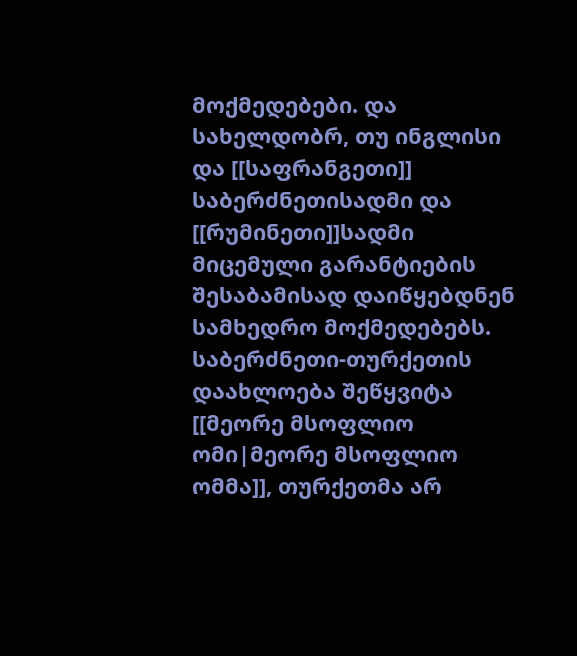მოქმედებები. და  სახელდობრ, თუ ინგლისი და [[საფრანგეთი]] საბერძნეთისადმი და [[რუმინეთი]]სადმი მიცემული გარანტიების შესაბამისად დაიწყებდნენ სამხედრო მოქმედებებს. საბერძნეთი-თურქეთის დაახლოება შეწყვიტა [[მეორე მსოფლიო ომი|მეორე მსოფლიო ომმა]], თურქეთმა არ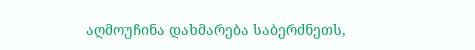აღმოუჩინა დახმარება საბერძნეთს,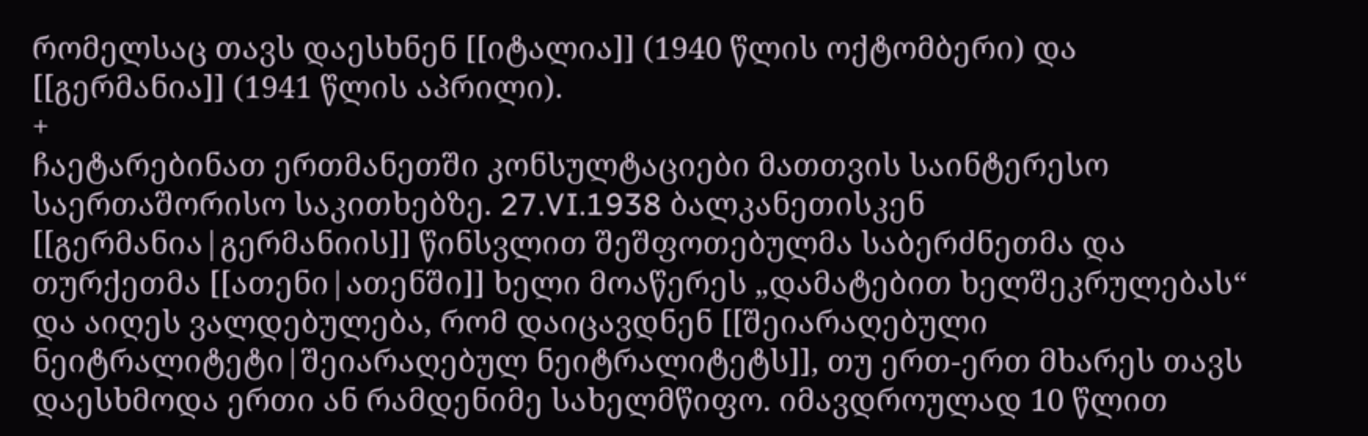რომელსაც თავს დაესხნენ [[იტალია]] (1940 წლის ოქტომბერი) და [[გერმანია]] (1941 წლის აპრილი).
+
ჩაეტარებინათ ერთმანეთში კონსულტაციები მათთვის საინტერესო საერთაშორისო საკითხებზე. 27.VI.1938 ბალკანეთისკენ [[გერმანია|გერმანიის]] წინსვლით შეშფოთებულმა საბერძნეთმა და თურქეთმა [[ათენი|ათენში]] ხელი მოაწერეს „დამატებით ხელშეკრულებას“ და აიღეს ვალდებულება, რომ დაიცავდნენ [[შეიარაღებული ნეიტრალიტეტი|შეიარაღებულ ნეიტრალიტეტს]], თუ ერთ-ერთ მხარეს თავს დაესხმოდა ერთი ან რამდენიმე სახელმწიფო. იმავდროულად 10 წლით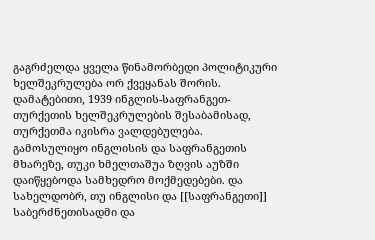გაგრძელდა ყველა წინამორბედი პოლიტიკური ხელშეკრულება ორ ქვეყანას შორის. დამატებითი, 1939 ინგლის-საფრანგეთ-თურქეთის ხელშეკრულების შესაბამისად, თურქეთმა იკისრა ვალდებულება. გამოსულიყო ინგლისის და საფრანგეთის მხარეზე, თუკი ხმელთაშუა ზღვის აუზში დაიწყებოდა სამხედრო მოქმედებები. და  სახელდობრ, თუ ინგლისი და [[საფრანგეთი]] საბერძნეთისადმი და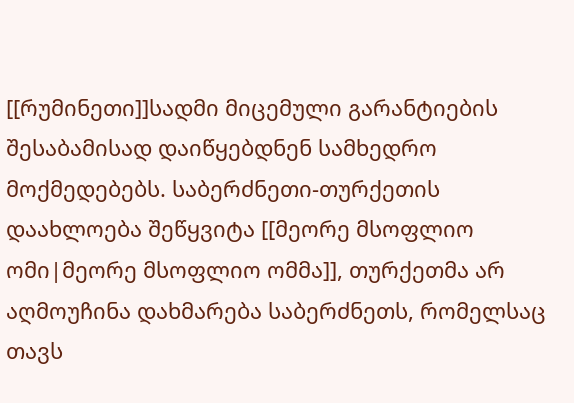[[რუმინეთი]]სადმი მიცემული გარანტიების შესაბამისად დაიწყებდნენ სამხედრო მოქმედებებს. საბერძნეთი-თურქეთის დაახლოება შეწყვიტა [[მეორე მსოფლიო ომი|მეორე მსოფლიო ომმა]], თურქეთმა არ აღმოუჩინა დახმარება საბერძნეთს, რომელსაც თავს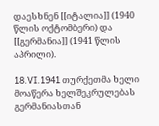დაესხნენ [[იტალია]] (1940 წლის ოქტომბერი) და [[გერმანია]] (1941 წლის აპრილი).

18.VI.1941 თურქეთმა ხელი მოაწერა ხელშეკრულებას გერმანიასთან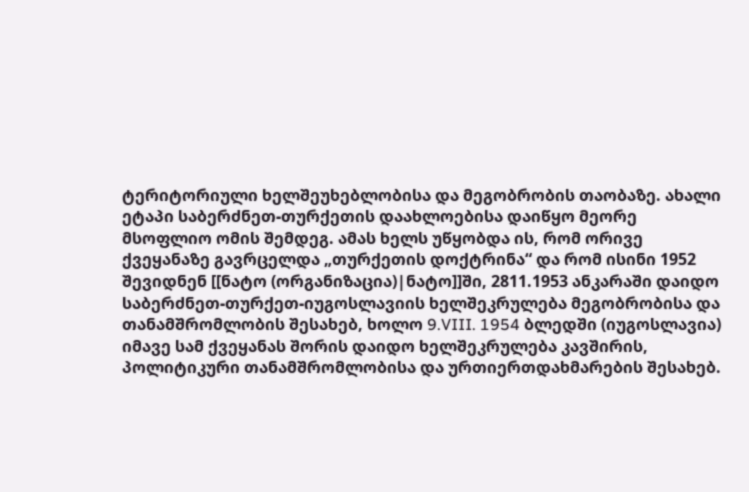ტერიტორიული ხელშეუხებლობისა და მეგობრობის თაობაზე. ახალი ეტაპი საბერძნეთ-თურქეთის დაახლოებისა დაიწყო მეორე მსოფლიო ომის შემდეგ. ამას ხელს უწყობდა ის, რომ ორივე ქვეყანაზე გავრცელდა „თურქეთის დოქტრინა“ და რომ ისინი 1952 შევიდნენ [[ნატო (ორგანიზაცია)|ნატო]]ში, 2811.1953 ანკარაში დაიდო საბერძნეთ-თურქეთ-იუგოსლავიის ხელშეკრულება მეგობრობისა და თანამშრომლობის შესახებ, ხოლო 9.VIII. 1954 ბლედში (იუგოსლავია) იმავე სამ ქვეყანას შორის დაიდო ხელშეკრულება კავშირის, პოლიტიკური თანამშრომლობისა და ურთიერთდახმარების შესახებ.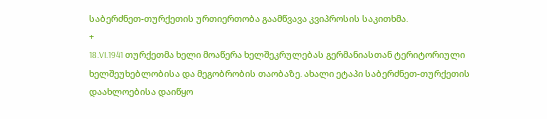საბერძნეთ-თურქეთის ურთიერთობა გაამწვავა კვიპროსის საკითხმა.
+
18.VI.1941 თურქეთმა ხელი მოაწერა ხელშეკრულებას გერმანიასთან ტერიტორიული ხელშეუხებლობისა და მეგობრობის თაობაზე. ახალი ეტაპი საბერძნეთ-თურქეთის დაახლოებისა დაიწყო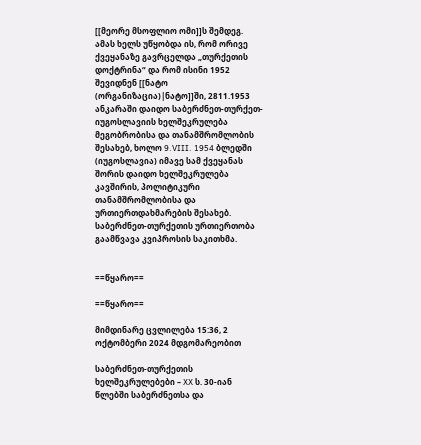[[მეორე მსოფლიო ომი]]ს შემდეგ. ამას ხელს უწყობდა ის, რომ ორივე ქვეყანაზე გავრცელდა „თურქეთის დოქტრინა“ და რომ ისინი 1952 შევიდნენ [[ნატო (ორგანიზაცია)|ნატო]]ში, 2811.1953 ანკარაში დაიდო საბერძნეთ-თურქეთ-იუგოსლავიის ხელშეკრულება მეგობრობისა და თანამშრომლობის შესახებ, ხოლო 9.VIII. 1954 ბლედში (იუგოსლავია) იმავე სამ ქვეყანას შორის დაიდო ხელშეკრულება კავშირის, პოლიტიკური თანამშრომლობისა და ურთიერთდახმარების შესახებ. საბერძნეთ-თურქეთის ურთიერთობა გაამწვავა კვიპროსის საკითხმა.


==წყარო==

==წყარო==

მიმდინარე ცვლილება 15:36, 2 ოქტომბერი 2024 მდგომარეობით

საბერძნეთ-თურქეთის ხელშეკრულებები – XX ს. 30-იან წლებში საბერძნეთსა და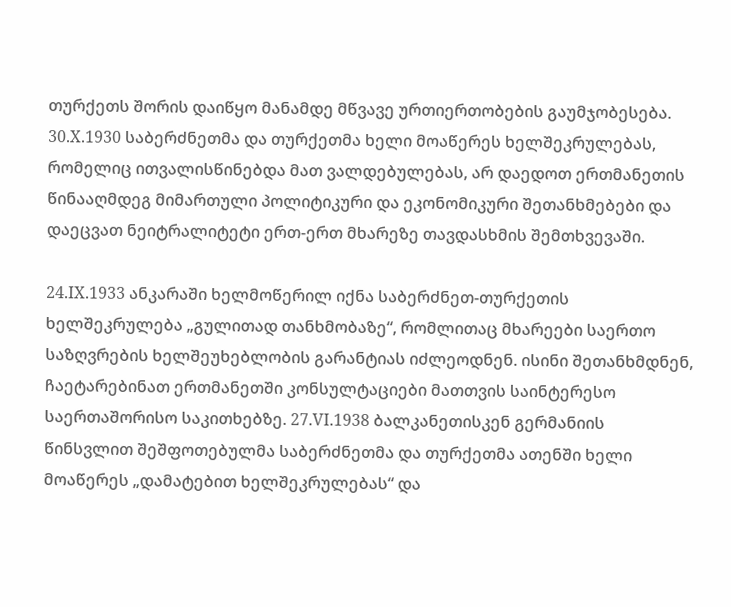თურქეთს შორის დაიწყო მანამდე მწვავე ურთიერთობების გაუმჯობესება. 30.X.1930 საბერძნეთმა და თურქეთმა ხელი მოაწერეს ხელშეკრულებას, რომელიც ითვალისწინებდა მათ ვალდებულებას, არ დაედოთ ერთმანეთის წინააღმდეგ მიმართული პოლიტიკური და ეკონომიკური შეთანხმებები და დაეცვათ ნეიტრალიტეტი ერთ-ერთ მხარეზე თავდასხმის შემთხვევაში.

24.IX.1933 ანკარაში ხელმოწერილ იქნა საბერძნეთ-თურქეთის ხელშეკრულება „გულითად თანხმობაზე“, რომლითაც მხარეები საერთო საზღვრების ხელშეუხებლობის გარანტიას იძლეოდნენ. ისინი შეთანხმდნენ, ჩაეტარებინათ ერთმანეთში კონსულტაციები მათთვის საინტერესო საერთაშორისო საკითხებზე. 27.VI.1938 ბალკანეთისკენ გერმანიის წინსვლით შეშფოთებულმა საბერძნეთმა და თურქეთმა ათენში ხელი მოაწერეს „დამატებით ხელშეკრულებას“ და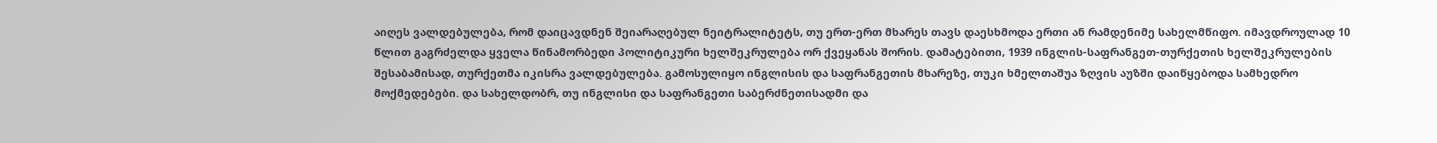აიღეს ვალდებულება, რომ დაიცავდნენ შეიარაღებულ ნეიტრალიტეტს, თუ ერთ-ერთ მხარეს თავს დაესხმოდა ერთი ან რამდენიმე სახელმწიფო. იმავდროულად 10 წლით გაგრძელდა ყველა წინამორბედი პოლიტიკური ხელშეკრულება ორ ქვეყანას შორის. დამატებითი, 1939 ინგლის-საფრანგეთ-თურქეთის ხელშეკრულების შესაბამისად, თურქეთმა იკისრა ვალდებულება. გამოსულიყო ინგლისის და საფრანგეთის მხარეზე, თუკი ხმელთაშუა ზღვის აუზში დაიწყებოდა სამხედრო მოქმედებები. და სახელდობრ, თუ ინგლისი და საფრანგეთი საბერძნეთისადმი და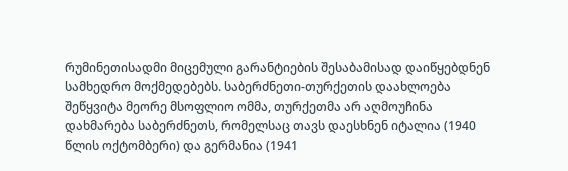რუმინეთისადმი მიცემული გარანტიების შესაბამისად დაიწყებდნენ სამხედრო მოქმედებებს. საბერძნეთი-თურქეთის დაახლოება შეწყვიტა მეორე მსოფლიო ომმა, თურქეთმა არ აღმოუჩინა დახმარება საბერძნეთს, რომელსაც თავს დაესხნენ იტალია (1940 წლის ოქტომბერი) და გერმანია (1941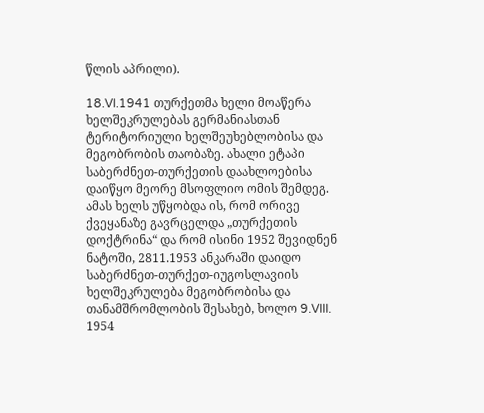წლის აპრილი).

18.VI.1941 თურქეთმა ხელი მოაწერა ხელშეკრულებას გერმანიასთან ტერიტორიული ხელშეუხებლობისა და მეგობრობის თაობაზე. ახალი ეტაპი საბერძნეთ-თურქეთის დაახლოებისა დაიწყო მეორე მსოფლიო ომის შემდეგ. ამას ხელს უწყობდა ის, რომ ორივე ქვეყანაზე გავრცელდა „თურქეთის დოქტრინა“ და რომ ისინი 1952 შევიდნენ ნატოში, 2811.1953 ანკარაში დაიდო საბერძნეთ-თურქეთ-იუგოსლავიის ხელშეკრულება მეგობრობისა და თანამშრომლობის შესახებ, ხოლო 9.VIII. 1954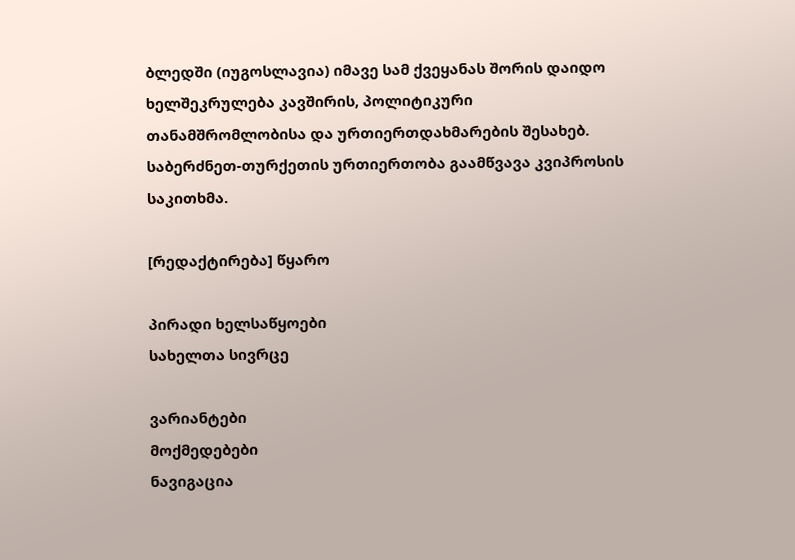ბლედში (იუგოსლავია) იმავე სამ ქვეყანას შორის დაიდო ხელშეკრულება კავშირის, პოლიტიკური თანამშრომლობისა და ურთიერთდახმარების შესახებ. საბერძნეთ-თურქეთის ურთიერთობა გაამწვავა კვიპროსის საკითხმა.

[რედაქტირება] წყარო

პირადი ხელსაწყოები
სახელთა სივრცე

ვარიანტები
მოქმედებები
ნავიგაცია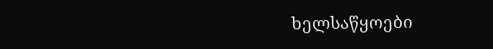ხელსაწყოები